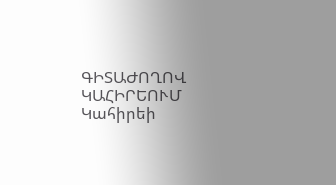ԳԻՏԱԺՈՂՈՎ ԿԱՀԻՐԵՈՒՄ
Կահիրեի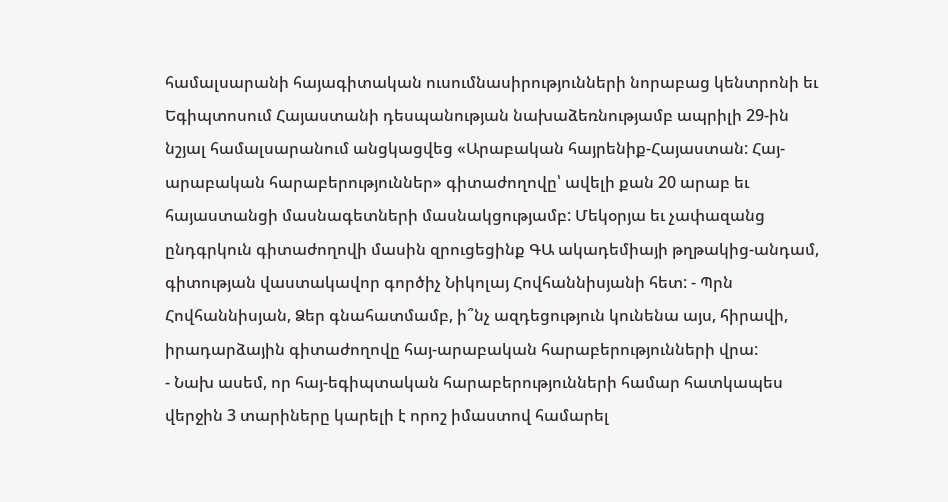համալսարանի հայագիտական ուսումնասիրությունների նորաբաց կենտրոնի եւ Եգիպտոսում Հայաստանի դեսպանության նախաձեռնությամբ ապրիլի 29-ին նշյալ համալսարանում անցկացվեց «Արաբական հայրենիք-Հայաստան: Հայ-արաբական հարաբերություններ» գիտաժողովը՝ ավելի քան 20 արաբ եւ հայաստանցի մասնագետների մասնակցությամբ: Մեկօրյա եւ չափազանց ընդգրկուն գիտաժողովի մասին զրուցեցինք ԳԱ ակադեմիայի թղթակից-անդամ, գիտության վաստակավոր գործիչ Նիկոլայ Հովհաննիսյանի հետ: - Պրն Հովհաննիսյան, Ձեր գնահատմամբ, ի՞նչ ազդեցություն կունենա այս, հիրավի, իրադարձային գիտաժողովը հայ-արաբական հարաբերությունների վրա:
- Նախ ասեմ, որ հայ-եգիպտական հարաբերությունների համար հատկապես վերջին 3 տարիները կարելի է որոշ իմաստով համարել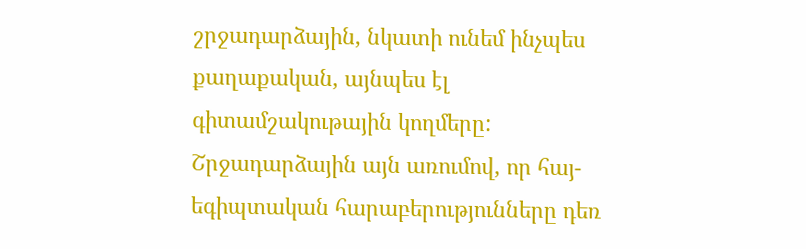շրջադարձային, նկատի ունեմ ինչպես քաղաքական, այնպես էլ գիտամշակութային կողմերը: Շրջադարձային այն առումով, որ հայ-եգիպտական հարաբերությունները դեռ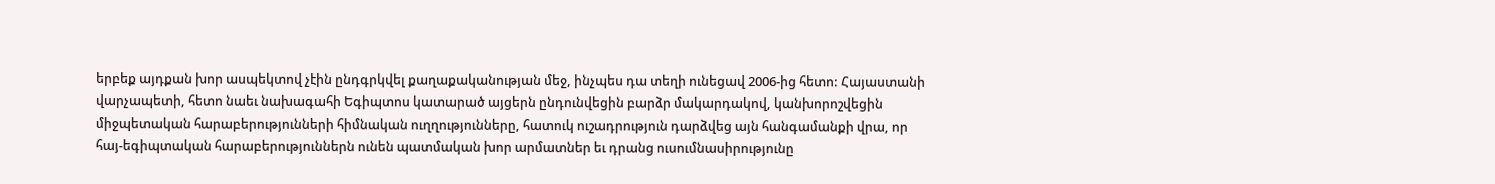երբեք այդքան խոր ասպեկտով չէին ընդգրկվել քաղաքականության մեջ, ինչպես դա տեղի ունեցավ 2006-ից հետո: Հայաստանի վարչապետի, հետո նաեւ նախագահի Եգիպտոս կատարած այցերն ընդունվեցին բարձր մակարդակով, կանխորոշվեցին միջպետական հարաբերությունների հիմնական ուղղությունները, հատուկ ուշադրություն դարձվեց այն հանգամանքի վրա, որ հայ-եգիպտական հարաբերություններն ունեն պատմական խոր արմատներ եւ դրանց ուսումնասիրությունը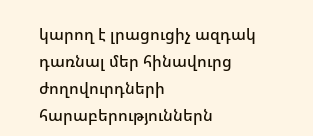կարող է լրացուցիչ ազդակ դառնալ մեր հինավուրց ժողովուրդների հարաբերություններն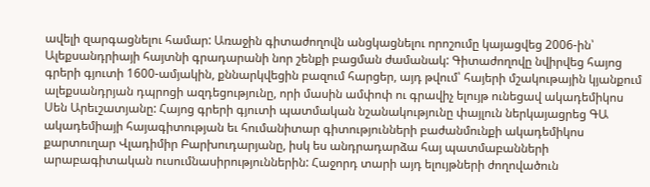ավելի զարգացնելու համար: Առաջին գիտաժողովն անցկացնելու որոշումը կայացվեց 2006-ին՝ Ալեքսանդրիայի հայտնի գրադարանի նոր շենքի բացման ժամանակ: Գիտաժողովը նվիրվեց հայոց գրերի գյուտի 1600-ամյակին, քննարկվեցին բազում հարցեր, այդ թվում՝ հայերի մշակութային կյանքում ալեքսանդրյան դպրոցի ազդեցությունը, որի մասին ամփոփ ու գրավիչ ելույթ ունեցավ ակադեմիկոս Սեն Արեւշատյանը: Հայոց գրերի գյուտի պատմական նշանակությունը փայլուն ներկայացրեց ԳԱ ակադեմիայի հայագիտության եւ հումանիտար գիտությունների բաժանմունքի ակադեմիկոս քարտուղար Վլադիմիր Բարխուդարյանը, իսկ ես անդրադարձա հայ պատմաբանների արաբագիտական ուսումնասիրություններին: Հաջորդ տարի այդ ելույթների ժողովածուն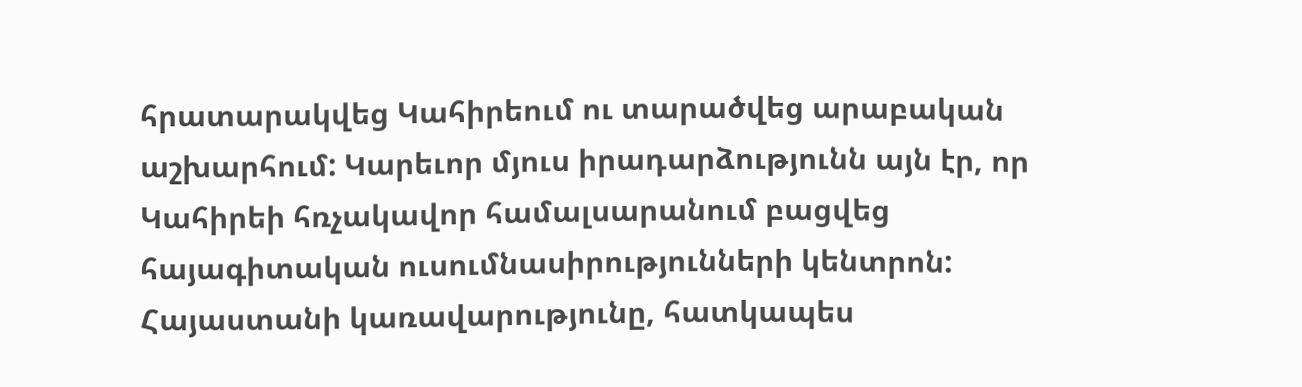հրատարակվեց Կահիրեում ու տարածվեց արաբական աշխարհում: Կարեւոր մյուս իրադարձությունն այն էր, որ Կահիրեի հռչակավոր համալսարանում բացվեց հայագիտական ուսումնասիրությունների կենտրոն: Հայաստանի կառավարությունը, հատկապես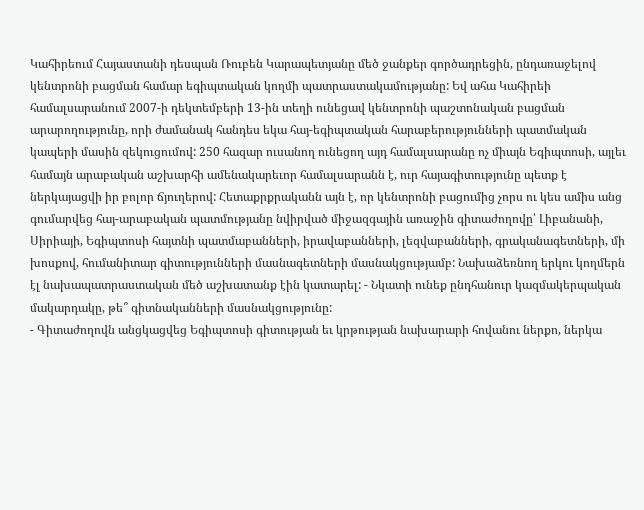Կահիրեում Հայաստանի դեսպան Ռուբեն Կարապետյանը մեծ ջանքեր գործադրեցին, ընդառաջելով կենտրոնի բացման համար եգիպտական կողմի պատրաստակամությանը: Եվ ահա Կահիրեի համալսարանում 2007-ի դեկտեմբերի 13-ին տեղի ունեցավ կենտրոնի պաշտոնական բացման արարողությունը, որի ժամանակ հանդես եկա հայ-եգիպտական հարաբերությունների պատմական կապերի մասին զեկուցումով: 250 հազար ուսանող ունեցող այդ համալսարանը ոչ միայն Եգիպտոսի, այլեւ համայն արաբական աշխարհի ամենակարեւոր համալսարանն է, ուր հայագիտությունը պետք է ներկայացվի իր բոլոր ճյուղերով: Հետաքրքրականն այն է, որ կենտրոնի բացումից չորս ու կես ամիս անց գումարվեց հայ-արաբական պատմությանը նվիրված միջազգային առաջին գիտաժողովը՝ Լիբանանի, Սիրիայի, Եգիպտոսի հայտնի պատմաբանների, իրավաբանների, լեզվաբանների, գրականագետների, մի խոսքով, հումանիտար գիտությունների մասնագետների մասնակցությամբ: Նախաձեռնող երկու կողմերն էլ նախապատրաստական մեծ աշխատանք էին կատարել: - Նկատի ունեք ընդհանուր կազմակերպական մակարդակը, թե՞ գիտնականների մասնակցությունը:
- Գիտաժողովն անցկացվեց Եգիպտոսի գիտության եւ կրթության նախարարի հովանու ներքո, ներկա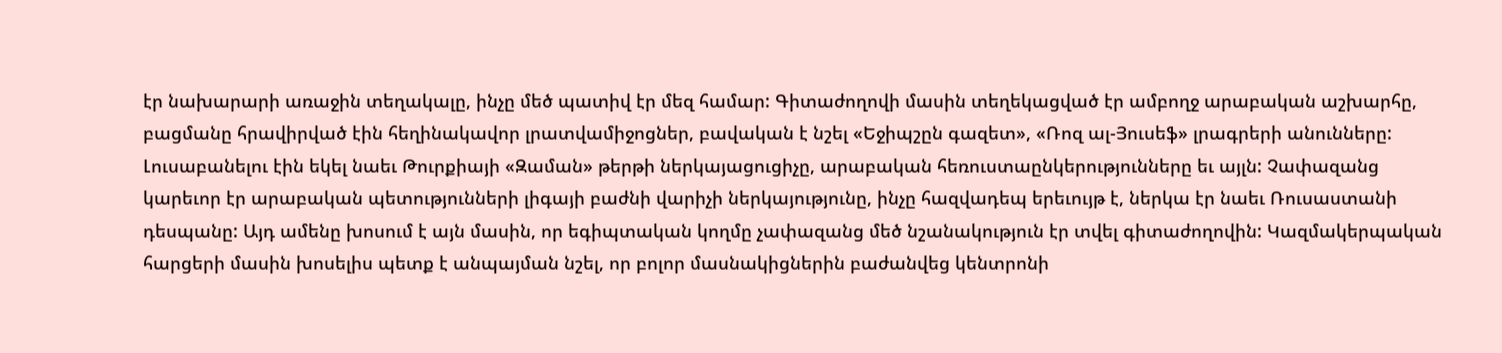էր նախարարի առաջին տեղակալը, ինչը մեծ պատիվ էր մեզ համար: Գիտաժողովի մասին տեղեկացված էր ամբողջ արաբական աշխարհը, բացմանը հրավիրված էին հեղինակավոր լրատվամիջոցներ, բավական է նշել «Եջիպշըն գազետ», «Ռոզ ալ-Յուսեֆ» լրագրերի անունները: Լուսաբանելու էին եկել նաեւ Թուրքիայի «Զաման» թերթի ներկայացուցիչը, արաբական հեռուստաընկերությունները եւ այլն: Չափազանց կարեւոր էր արաբական պետությունների լիգայի բաժնի վարիչի ներկայությունը, ինչը հազվադեպ երեւույթ է, ներկա էր նաեւ Ռուսաստանի դեսպանը: Այդ ամենը խոսում է այն մասին, որ եգիպտական կողմը չափազանց մեծ նշանակություն էր տվել գիտաժողովին: Կազմակերպական հարցերի մասին խոսելիս պետք է անպայման նշել, որ բոլոր մասնակիցներին բաժանվեց կենտրոնի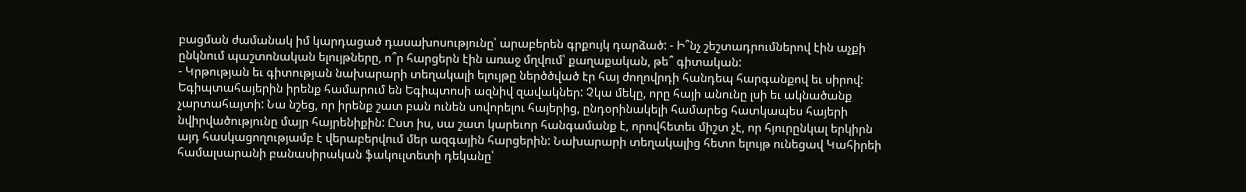բացման ժամանակ իմ կարդացած դասախոսությունը՝ արաբերեն գրքույկ դարձած: - Ի՞նչ շեշտադրումներով էին աչքի ընկնում պաշտոնական ելույթները, ո՞ր հարցերն էին առաջ մղվում՝ քաղաքական, թե՞ գիտական:
- Կրթության եւ գիտության նախարարի տեղակալի ելույթը ներծծված էր հայ ժողովրդի հանդեպ հարգանքով եւ սիրով: Եգիպտահայերին իրենք համարում են Եգիպտոսի ազնիվ զավակներ: Չկա մեկը, որը հայի անունը լսի եւ ակնածանք չարտահայտի: Նա նշեց, որ իրենք շատ բան ունեն սովորելու հայերից, ընդօրինակելի համարեց հատկապես հայերի նվիրվածությունը մայր հայրենիքին: Ըստ իս, սա շատ կարեւոր հանգամանք է, որովհետեւ միշտ չէ, որ հյուրընկալ երկիրն այդ հասկացողությամբ է վերաբերվում մեր ազգային հարցերին: Նախարարի տեղակալից հետո ելույթ ունեցավ Կահիրեի համալսարանի բանասիրական ֆակուլտետի դեկանը՝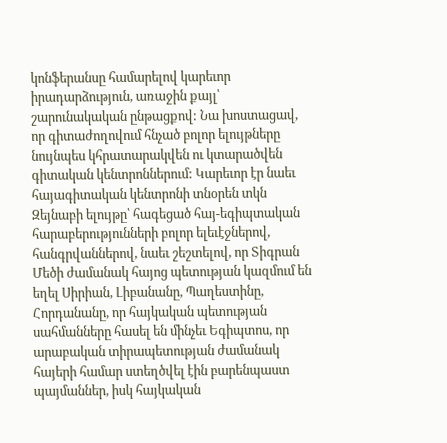կոնֆերանսը համարելով կարեւոր իրադարձություն, առաջին քայլ՝ շարունակական ընթացքով: Նա խոստացավ, որ գիտաժողովում հնչած բոլոր ելույթները նույնպես կհրատարակվեն ու կտարածվեն գիտական կենտրոններում: Կարեւոր էր նաեւ հայագիտական կենտրոնի տնօրեն տկն Զեյնաբի ելույթը՝ հագեցած հայ-եգիպտական հարաբերությունների բոլոր ելեւէջներով, հանգրվաններով, նաեւ շեշտելով, որ Տիգրան Մեծի ժամանակ հայոց պետության կազմում են եղել Սիրիան, Լիբանանը, Պաղեստինը, Հորդանանը, որ հայկական պետության սահմանները հասել են մինչեւ Եգիպտոս, որ արաբական տիրապետության ժամանակ հայերի համար ստեղծվել էին բարենպաստ պայմաններ, իսկ հայկական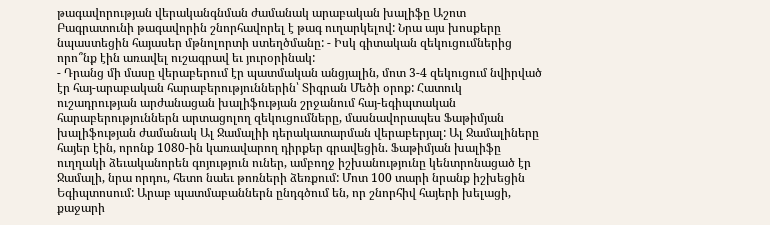թագավորության վերականգնման ժամանակ արաբական խալիֆը Աշոտ Բագրատունի թագավորին շնորհավորել է թագ ուղարկելով: Նրա այս խոսքերը նպաստեցին հայասեր մթնոլորտի ստեղծմանը: - Իսկ գիտական զեկուցումներից որո՞նք էին առավել ուշագրավ եւ յուրօրինակ:
- Դրանց մի մասը վերաբերում էր պատմական անցյալին, մոտ 3-4 զեկուցում նվիրված էր հայ-արաբական հարաբերություններին՝ Տիգրան Մեծի օրոք: Հատուկ ուշադրության արժանացան խալիֆության շրջանում հայ-եգիպտական հարաբերություններն արտացոլող զեկուցումները, մասնավորապես Ֆաթիմյան խալիֆության ժամանակ Ալ Ջամալիի դերակատարման վերաբերյալ: Ալ Ջամալիները հայեր էին, որոնք 1080-ին կառավարող դիրքեր գրավեցին. Ֆաթիմյան խալիֆը ուղղակի ձեւականորեն գոյություն ուներ, ամբողջ իշխանությունը կենտրոնացած էր Ջամալի, նրա որդու, հետո նաեւ թոռների ձեռքում: Մոտ 100 տարի նրանք իշխեցին Եգիպտոսում: Արաբ պատմաբաններն ընդգծում են, որ շնորհիվ հայերի խելացի, քաջարի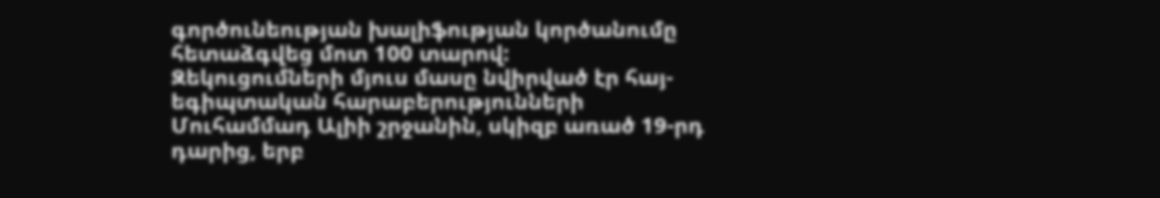գործունեության խալիֆության կործանումը հետաձգվեց մոտ 100 տարով:
Զեկուցումների մյուս մասը նվիրված էր հայ-եգիպտական հարաբերությունների Մուհամմադ Ալիի շրջանին, սկիզբ առած 19-րդ դարից, երբ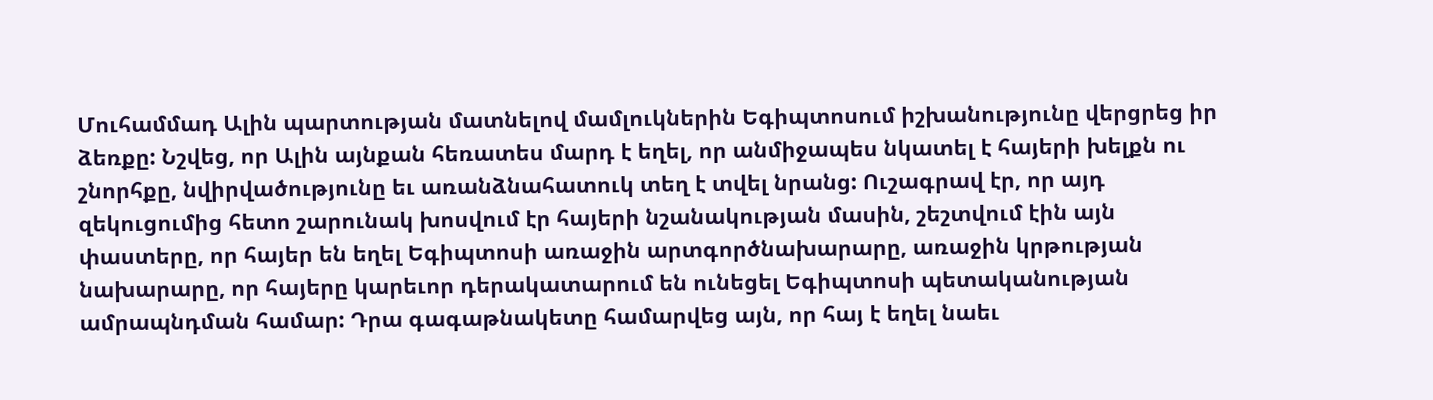Մուհամմադ Ալին պարտության մատնելով մամլուկներին Եգիպտոսում իշխանությունը վերցրեց իր ձեռքը: Նշվեց, որ Ալին այնքան հեռատես մարդ է եղել, որ անմիջապես նկատել է հայերի խելքն ու շնորհքը, նվիրվածությունը եւ առանձնահատուկ տեղ է տվել նրանց: Ուշագրավ էր, որ այդ զեկուցումից հետո շարունակ խոսվում էր հայերի նշանակության մասին, շեշտվում էին այն փաստերը, որ հայեր են եղել Եգիպտոսի առաջին արտգործնախարարը, առաջին կրթության նախարարը, որ հայերը կարեւոր դերակատարում են ունեցել Եգիպտոսի պետականության ամրապնդման համար: Դրա գագաթնակետը համարվեց այն, որ հայ է եղել նաեւ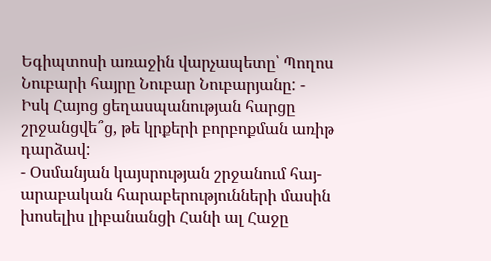Եգիպտոսի առաջին վարչապետը՝ Պողոս Նուբարի հայրը Նուբար Նուբարյանը: - Իսկ Հայոց ցեղասպանության հարցը շրջանցվե՞ց, թե կրքերի բորբոքման առիթ դարձավ:
- Օսմանյան կայսրության շրջանում հայ-արաբական հարաբերությունների մասին խոսելիս լիբանանցի Հանի ալ Հաջը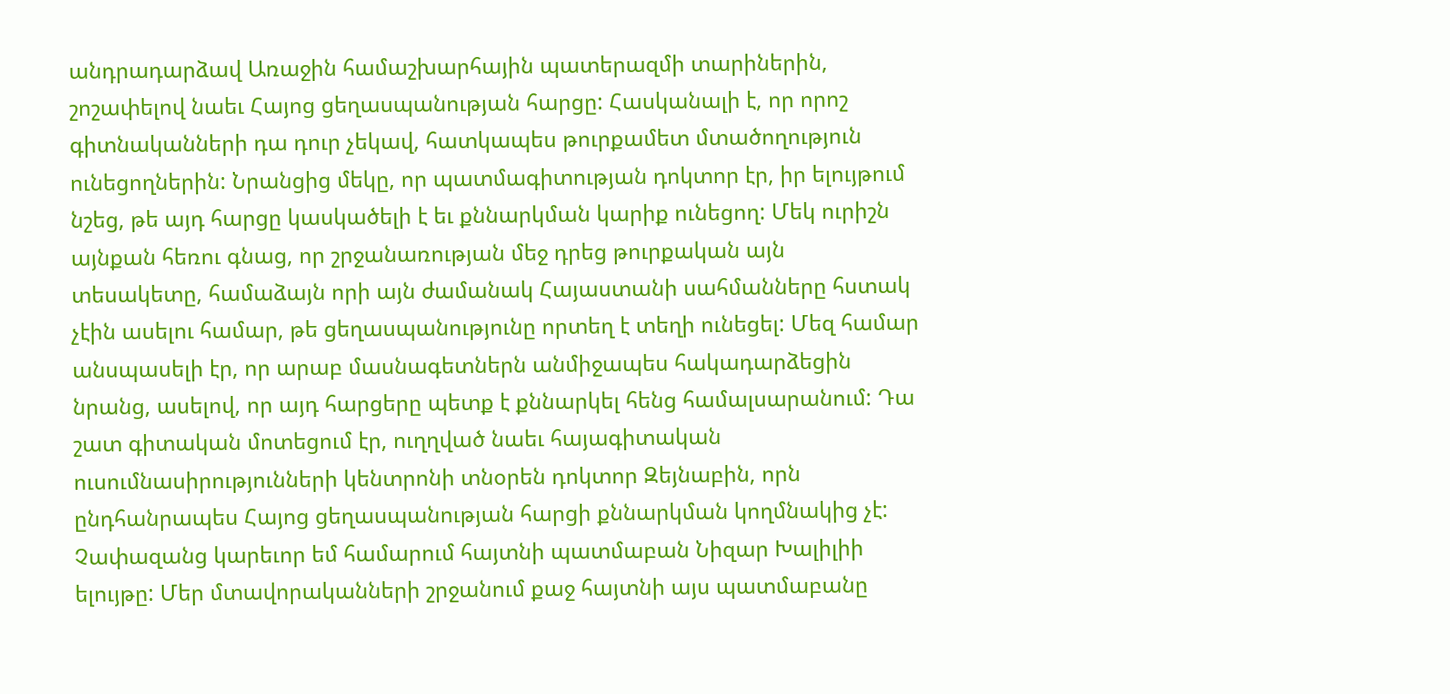անդրադարձավ Առաջին համաշխարհային պատերազմի տարիներին, շոշափելով նաեւ Հայոց ցեղասպանության հարցը: Հասկանալի է, որ որոշ գիտնականների դա դուր չեկավ, հատկապես թուրքամետ մտածողություն ունեցողներին: Նրանցից մեկը, որ պատմագիտության դոկտոր էր, իր ելույթում նշեց, թե այդ հարցը կասկածելի է եւ քննարկման կարիք ունեցող: Մեկ ուրիշն այնքան հեռու գնաց, որ շրջանառության մեջ դրեց թուրքական այն տեսակետը, համաձայն որի այն ժամանակ Հայաստանի սահմանները հստակ չէին ասելու համար, թե ցեղասպանությունը որտեղ է տեղի ունեցել: Մեզ համար անսպասելի էր, որ արաբ մասնագետներն անմիջապես հակադարձեցին նրանց, ասելով, որ այդ հարցերը պետք է քննարկել հենց համալսարանում: Դա շատ գիտական մոտեցում էր, ուղղված նաեւ հայագիտական ուսումնասիրությունների կենտրոնի տնօրեն դոկտոր Զեյնաբին, որն ընդհանրապես Հայոց ցեղասպանության հարցի քննարկման կողմնակից չէ: Չափազանց կարեւոր եմ համարում հայտնի պատմաբան Նիզար Խալիլիի ելույթը: Մեր մտավորականների շրջանում քաջ հայտնի այս պատմաբանը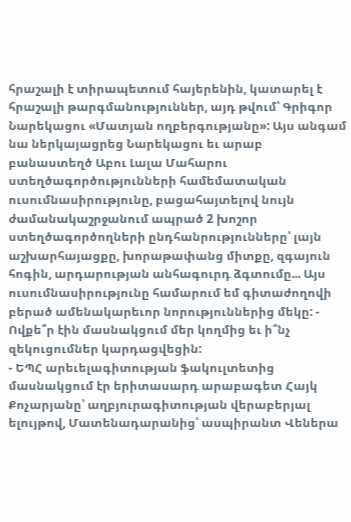հրաշալի է տիրապետում հայերենին, կատարել է հրաշալի թարգմանություններ, այդ թվում՝ Գրիգոր Նարեկացու «Մատյան ողբերգությանը»: Այս անգամ նա ներկայացրեց Նարեկացու եւ արաբ բանաստեղծ Աբու Լալա Մահարու ստեղծագործությունների համեմատական ուսումնասիրությունը, բացահայտելով նույն ժամանակաշրջանում ապրած 2 խոշոր ստեղծագործողների ընդհանրությունները՝ լայն աշխարհայացքը, խորաթափանց միտքը, զգայուն հոգին, արդարության անհագուրդ ձգտումը... Այս ուսումնասիրությունը համարում եմ գիտաժողովի բերած ամենակարեւոր նորություններից մեկը: - Ովքե՞ր էին մասնակցում մեր կողմից եւ ի՞նչ զեկուցումներ կարդացվեցին:
- ԵՊՀ արեւելագիտության ֆակուլտետից մասնակցում էր երիտասարդ արաբագետ Հայկ Քոչարյանը՝ աղբյուրագիտության վերաբերյալ ելույթով, Մատենադարանից՝ ասպիրանտ Վեներա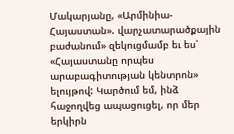Մակարյանը, «Արմինիա-Հայաստան». վարչատարածքային բաժանում» զեկուցմամբ եւ ես՝ «Հայաստանը որպես արաբագիտության կենտրոն» ելույթով: Կարծում եմ, ինձ հաջողվեց ապացուցել, որ մեր երկիրն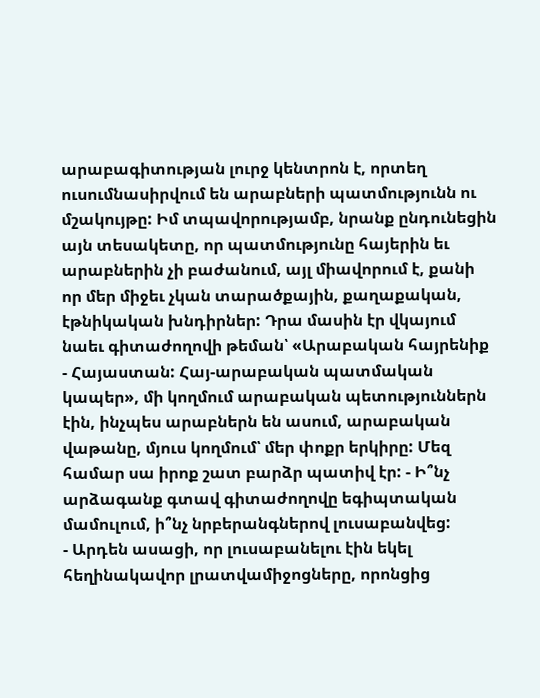արաբագիտության լուրջ կենտրոն է, որտեղ ուսումնասիրվում են արաբների պատմությունն ու մշակույթը: Իմ տպավորությամբ, նրանք ընդունեցին այն տեսակետը, որ պատմությունը հայերին եւ արաբներին չի բաժանում, այլ միավորում է, քանի որ մեր միջեւ չկան տարածքային, քաղաքական, էթնիկական խնդիրներ: Դրա մասին էր վկայում նաեւ գիտաժողովի թեման՝ «Արաբական հայրենիք - Հայաստան: Հայ-արաբական պատմական կապեր», մի կողմում արաբական պետություններն էին, ինչպես արաբներն են ասում, արաբական վաթանը, մյուս կողմում՝ մեր փոքր երկիրը: Մեզ համար սա իրոք շատ բարձր պատիվ էր: - Ի՞նչ արձագանք գտավ գիտաժողովը եգիպտական մամուլում, ի՞նչ նրբերանգներով լուսաբանվեց:
- Արդեն ասացի, որ լուսաբանելու էին եկել հեղինակավոր լրատվամիջոցները, որոնցից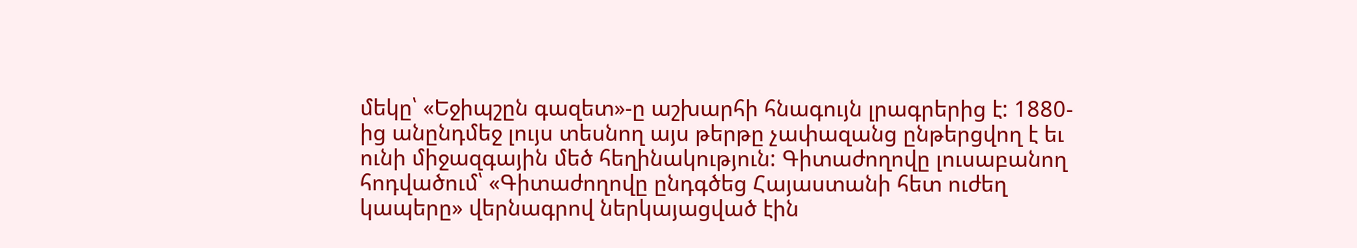մեկը՝ «Եջիպշըն գազետ»-ը աշխարհի հնագույն լրագրերից է: 1880-ից անընդմեջ լույս տեսնող այս թերթը չափազանց ընթերցվող է եւ ունի միջազգային մեծ հեղինակություն: Գիտաժողովը լուսաբանող հոդվածում՝ «Գիտաժողովը ընդգծեց Հայաստանի հետ ուժեղ կապերը» վերնագրով ներկայացված էին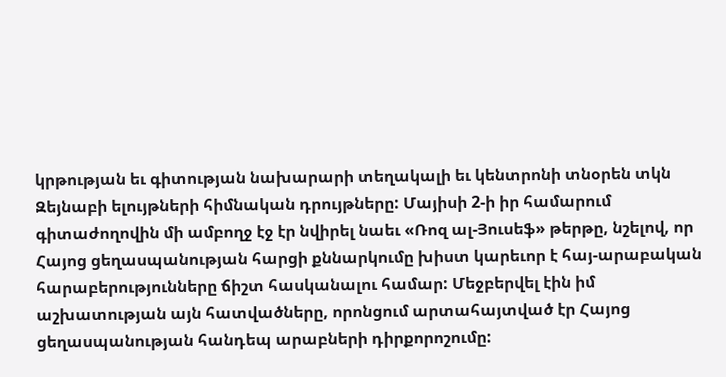կրթության եւ գիտության նախարարի տեղակալի եւ կենտրոնի տնօրեն տկն Զեյնաբի ելույթների հիմնական դրույթները: Մայիսի 2-ի իր համարում գիտաժողովին մի ամբողջ էջ էր նվիրել նաեւ «Ռոզ ալ-Յուսեֆ» թերթը, նշելով, որ Հայոց ցեղասպանության հարցի քննարկումը խիստ կարեւոր է հայ-արաբական հարաբերությունները ճիշտ հասկանալու համար: Մեջբերվել էին իմ աշխատության այն հատվածները, որոնցում արտահայտված էր Հայոց ցեղասպանության հանդեպ արաբների դիրքորոշումը: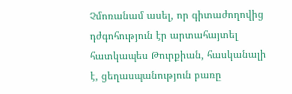Չմոռանամ ասել, որ գիտաժողովից դժգոհություն էր արտահայտել հատկապես Թուրքիան, հասկանալի է, ցեղասպանություն բառը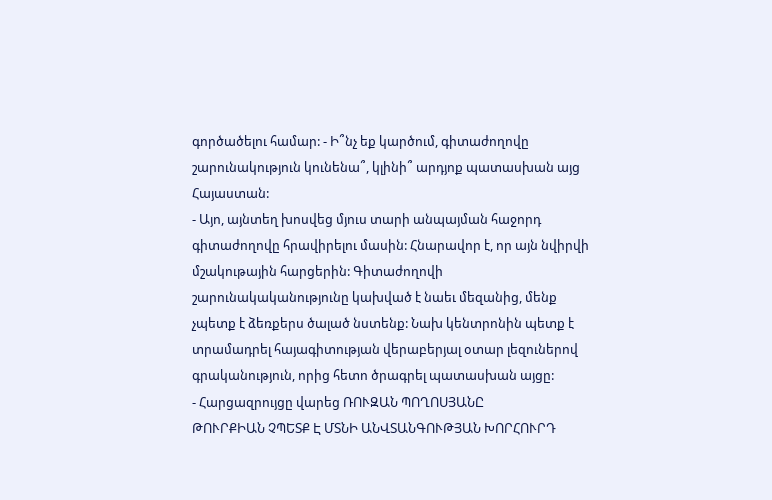գործածելու համար: - Ի՞նչ եք կարծում, գիտաժողովը շարունակություն կունենա՞, կլինի՞ արդյոք պատասխան այց Հայաստան:
- Այո, այնտեղ խոսվեց մյուս տարի անպայման հաջորդ գիտաժողովը հրավիրելու մասին: Հնարավոր է, որ այն նվիրվի մշակութային հարցերին: Գիտաժողովի շարունակականությունը կախված է նաեւ մեզանից, մենք չպետք է ձեռքերս ծալած նստենք: Նախ կենտրոնին պետք է տրամադրել հայագիտության վերաբերյալ օտար լեզուներով գրականություն, որից հետո ծրագրել պատասխան այցը:
- Հարցազրույցը վարեց ՌՈՒԶԱՆ ՊՈՂՈՍՅԱՆԸ
ԹՈՒՐՔԻԱՆ ՉՊԵՏՔ Է ՄՏՆԻ ԱՆՎՏԱՆԳՈՒԹՅԱՆ ԽՈՐՀՈՒՐԴ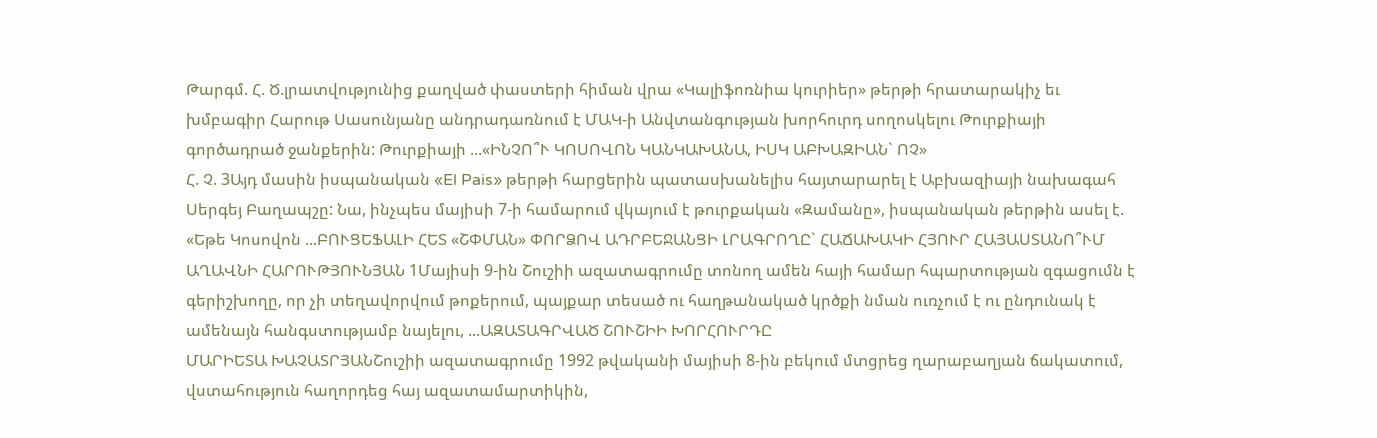Թարգմ. Հ. Ծ.լրատվությունից քաղված փաստերի հիման վրա «Կալիֆոռնիա կուրիեր» թերթի հրատարակիչ եւ խմբագիր Հարութ Սասունյանը անդրադառնում է ՄԱԿ-ի Անվտանգության խորհուրդ սողոսկելու Թուրքիայի գործադրած ջանքերին: Թուրքիայի ...«ԻՆՉՈ՞Ւ ԿՈՍՈՎՈՆ ԿԱՆԿԱԽԱՆԱ, ԻՍԿ ԱԲԽԱԶԻԱՆ` ՈՉ»
Հ. Չ. 3Այդ մասին իսպանական «El Pais» թերթի հարցերին պատասխանելիս հայտարարել է Աբխազիայի նախագահ Սերգեյ Բաղապշը: Նա, ինչպես մայիսի 7-ի համարում վկայում է թուրքական «Զամանը», իսպանական թերթին ասել է. «Եթե Կոսովոն ...ԲՈՒՑԵՖԱԼԻ ՀԵՏ «ՇՓՄԱՆ» ՓՈՐՁՈՎ ԱԴՐԲԵՋԱՆՑԻ ԼՐԱԳՐՈՂԸ` ՀԱՃԱԽԱԿԻ ՀՅՈՒՐ ՀԱՅԱՍՏԱՆՈ՞ՒՄ
ԱՂԱՎՆԻ ՀԱՐՈՒԹՅՈՒՆՅԱՆ 1Մայիսի 9-ին Շուշիի ազատագրումը տոնող ամեն հայի համար հպարտության զգացումն է գերիշխողը, որ չի տեղավորվում թոքերում, պայքար տեսած ու հաղթանակած կրծքի նման ուռչում է ու ընդունակ է ամենայն հանգստությամբ նայելու, ...ԱԶԱՏԱԳՐՎԱԾ ՇՈՒՇԻԻ ԽՈՐՀՈՒՐԴԸ
ՄԱՐԻԵՏԱ ԽԱՉԱՏՐՅԱՆՇուշիի ազատագրումը 1992 թվականի մայիսի 8-ին բեկում մտցրեց ղարաբաղյան ճակատում, վստահություն հաղորդեց հայ ազատամարտիկին,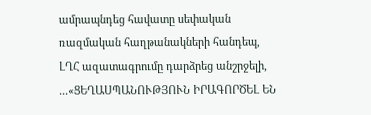ամրապնդեց հավատը սեփական ռազմական հաղթանակների հանդեպ, ԼՂՀ ազատագրումը դարձրեց անշրջելի, ...«ՑԵՂԱՍՊԱՆՈՒԹՅՈՒՆ ԻՐԱԳՈՐԾԵԼ ԵՆ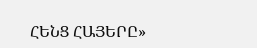ՀԵՆՑ ՀԱՅԵՐԸ»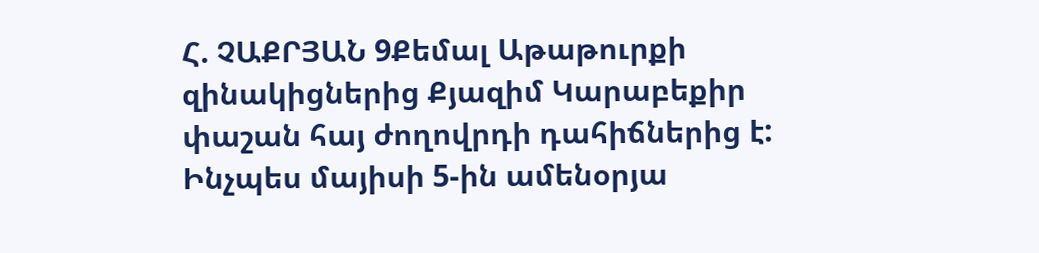Հ. ՉԱՔՐՅԱՆ 9Քեմալ Աթաթուրքի զինակիցներից Քյազիմ Կարաբեքիր փաշան հայ ժողովրդի դահիճներից է: Ինչպես մայիսի 5-ին ամենօրյա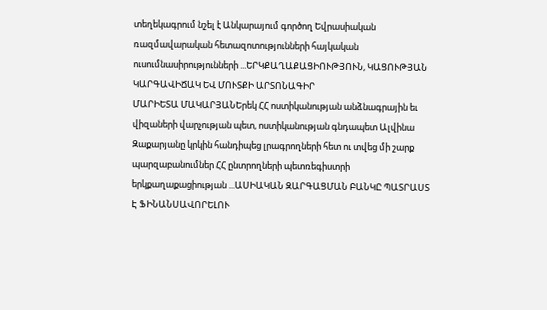տեղեկագրում նշել է Անկարայում գործող Եվրասիական ռազմավարական հետազոտությունների հայկական ուսումնասիրությունների ...ԵՐԿՔԱՂԱՔԱՑԻՈՒԹՅՈՒՆ, ԿԱՑՈՒԹՅԱՆ ԿԱՐԳԱՎԻՃԱԿ ԵՎ ՄՈՒՏՔԻ ԱՐՏՈՆԱԳԻՐ
ՄԱՐԻԵՏԱ ՄԱԿԱՐՅԱՆԵրեկ ՀՀ ոստիկանության անձնագրային եւ վիզաների վարչության պետ, ոստիկանության գնդապետ Ալվինա Զաքարյանը կրկին հանդիպեց լրագրողների հետ ու տվեց մի շարք պարզաբանումներ ՀՀ ընտրողների պետռեգիստրի երկքաղաքացիության ...ԱՍԻԱԿԱՆ ԶԱՐԳԱՑՄԱՆ ԲԱՆԿԸ ՊԱՏՐԱՍՏ Է ՖԻՆԱՆՍԱՎՈՐԵԼՈՒ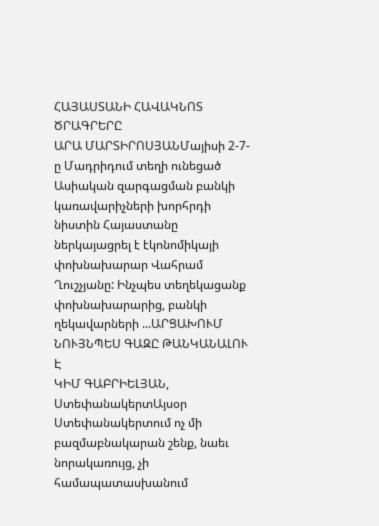ՀԱՅԱՍՏԱՆԻ ՀԱՎԱԿՆՈՏ ԾՐԱԳՐԵՐԸ
ԱՐԱ ՄԱՐՏԻՐՈՍՅԱՆՄայիսի 2-7-ը Մադրիդում տեղի ունեցած Ասիական զարգացման բանկի կառավարիչների խորհրդի նիստին Հայաստանը ներկայացրել է էկոնոմիկայի փոխնախարար Վահրամ Ղուշչյանը: Ինչպես տեղեկացանք փոխնախարարից, բանկի ղեկավարների ...ԱՐՑԱԽՈՒՄ ՆՈՒՅՆՊԵՍ ԳԱԶԸ ԹԱՆԿԱՆԱԼՈՒ Է
ԿԻՄ ԳԱԲՐԻԵԼՅԱՆ, ՍտեփանակերտԱյսօր Ստեփանակերտում ոչ մի բազմաբնակարան շենք, նաեւ նորակառույց, չի համապատասխանում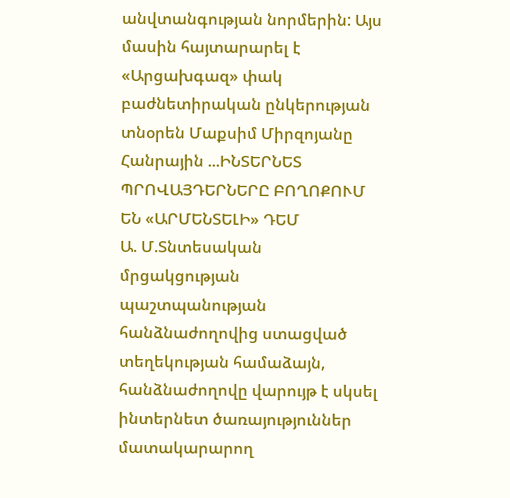անվտանգության նորմերին: Այս մասին հայտարարել է «Արցախգազ» փակ բաժնետիրական ընկերության տնօրեն Մաքսիմ Միրզոյանը Հանրային ...ԻՆՏԵՐՆԵՏ ՊՐՈՎԱՅԴԵՐՆԵՐԸ ԲՈՂՈՔՈՒՄ ԵՆ «ԱՐՄԵՆՏԵԼԻ» ԴԵՄ
Ա. Մ.Տնտեսական մրցակցության պաշտպանության հանձնաժողովից ստացված տեղեկության համաձայն, հանձնաժողովը վարույթ է սկսել ինտերնետ ծառայություններ մատակարարող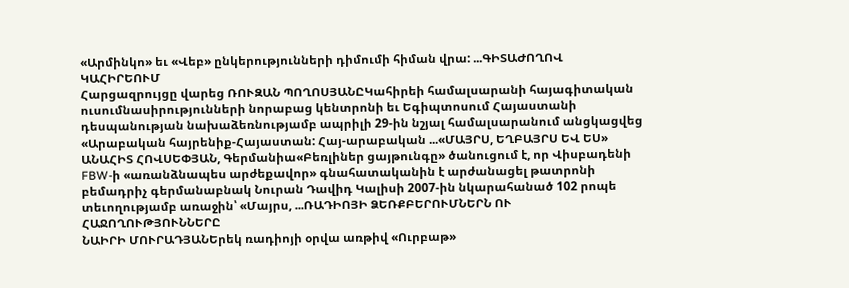«Արմինկո» եւ «Վեբ» ընկերությունների դիմումի հիման վրա: ...ԳԻՏԱԺՈՂՈՎ ԿԱՀԻՐԵՈՒՄ
Հարցազրույցը վարեց ՌՈՒԶԱՆ ՊՈՂՈՍՅԱՆԸԿահիրեի համալսարանի հայագիտական ուսումնասիրությունների նորաբաց կենտրոնի եւ Եգիպտոսում Հայաստանի դեսպանության նախաձեռնությամբ ապրիլի 29-ին նշյալ համալսարանում անցկացվեց «Արաբական հայրենիք-Հայաստան: Հայ-արաբական ...«ՄԱՅՐՍ, ԵՂԲԱՅՐՍ ԵՎ ԵՍ»
ԱՆԱՀԻՏ ՀՈՎՍԵՓՅԱՆ, Գերմանիա«Բեռլիներ ցայթունգը» ծանուցում է, որ Վիսբադենի FBW-ի «առանձնապես արժեքավոր» գնահատականին է արժանացել թատրոնի բեմադրիչ գերմանաբնակ Նուրան Դավիդ Կալիսի 2007-ին նկարահանած 102 րոպե տեւողությամբ առաջին՝ «Մայրս, ...ՌԱԴԻՈՅԻ ՁԵՌՔԲԵՐՈՒՄՆԵՐՆ ՈՒ ՀԱՋՈՂՈՒԹՅՈՒՆՆԵՐԸ
ՆԱԻՐԻ ՄՈՒՐԱԴՅԱՆԵրեկ ռադիոյի օրվա առթիվ «Ուրբաթ»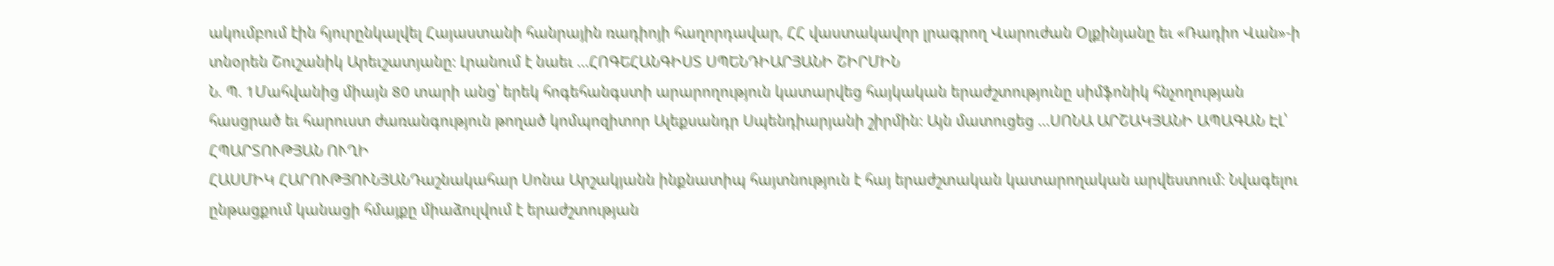ակումբում էին հյուրընկալվել Հայաստանի հանրային ռադիոյի հաղորդավար, ՀՀ վաստակավոր լրագրող Վարուժան Օլքինյանը եւ «Ռադիո Վան»-ի տնօրեն Շուշանիկ Արեւշատյանը: Լրանում է նաեւ ...ՀՈԳԵՀԱՆԳԻՍՏ ՍՊԵՆԴԻԱՐՅԱՆԻ ՇԻՐՄԻՆ
Ն. Պ. 1Մահվանից միայն 80 տարի անց՝ երեկ հոգեհանգստի արարողություն կատարվեց հայկական երաժշտությունը սիմֆոնիկ հնչողության հասցրած եւ հարուստ ժառանգություն թողած կոմպոզիտոր Ալեքսանդր Սպենդիարյանի շիրմին: Այն մատուցեց ...ՍՈՆԱ ԱՐՇԱԿՅԱՆԻ ԱՊԱԳԱՆ ԷԼ՝ ՀՊԱՐՏՈՒԹՅԱՆ ՈՒՂԻ
ՀԱՍՄԻԿ ՀԱՐՈՒԹՅՈՒՆՅԱՆԴաշնակահար Սոնա Արշակյանն ինքնատիպ հայտնություն է հայ երաժշտական կատարողական արվեստում: Նվագելու ընթացքում կանացի հմայքը միաձուլվում է երաժշտության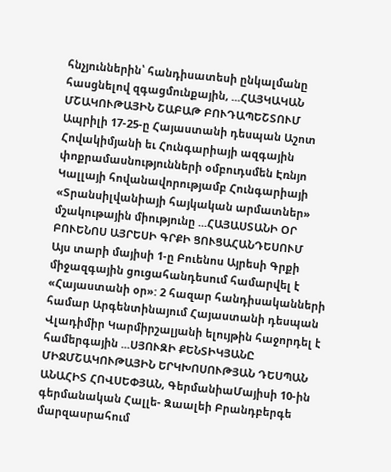հնչյուններին՝ հանդիսատեսի ընկալմանը հասցնելով զգացմունքային, ...ՀԱՅԿԱԿԱՆ ՄՇԱԿՈՒԹԱՅԻՆ ՇԱԲԱԹ ԲՈՒԴԱՊԵՇՏՈՒՄ
Ապրիլի 17-25-ը Հայաստանի դեսպան Աշոտ Հովակիմյանի եւ Հունգարիայի ազգային փոքրամասնությունների օմբուդսմեն Էռնյո Կալլայի հովանավորությամբ Հունգարիայի «Տրանսիլվանիայի հայկական արմատներ» մշակութային միությունը ...ՀԱՅԱՍՏԱՆԻ ՕՐ ԲՈՒԵՆՈՍ ԱՅՐԵՍԻ ԳՐՔԻ ՑՈՒՑԱՀԱՆԴԵՍՈՒՄ
Այս տարի մայիսի 1-ը Բուենոս Այրեսի Գրքի միջազգային ցուցահանդեսում համարվել է «Հայաստանի օր»: 2 հազար հանդիսականների համար Արգենտինայում Հայաստանի դեսպան Վլադիմիր Կարմիրշալյանի ելույթին հաջորդել է համերգային ...ՍՅՈՒԶԻ ՔԵՆՏԻԿՅԱՆԸ ՄԻՋՄՇԱԿՈՒԹԱՅԻՆ ԵՐԿԽՈՍՈՒԹՅԱՆ ԴԵՍՊԱՆ
ԱՆԱՀԻՏ ՀՈՎՍԵՓՅԱՆ, ԳերմանիաՄայիսի 10-ին գերմանական Հալլե- Զաալեի Բրանդբերգե մարզասրահում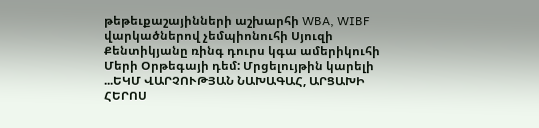թեթեւքաշայինների աշխարհի WBA, WIBF վարկածներով չեմպիոնուհի Սյուզի Քենտիկյանը ռինգ դուրս կգա ամերիկուհի Մերի Օրթեգայի դեմ: Մրցելույթին կարելի ...ԵԿՄ ՎԱՐՉՈՒԹՅԱՆ ՆԱԽԱԳԱՀ, ԱՐՑԱԽԻ ՀԵՐՈՍ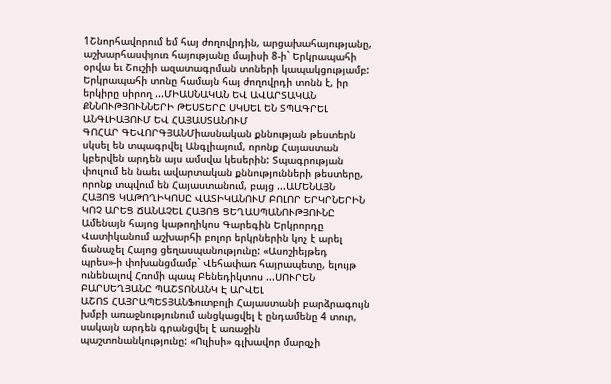1Շնորհավորում եմ հայ ժողովրդին, արցախահայությանը, աշխարհասփյուռ հայությանը մայիսի 8-ի` Երկրապահի օրվա եւ Շուշիի ազատագրման տոների կապակցությամբ: Երկրապահի տոնը համայն հայ ժողովրդի տոնն է, իր երկիրը սիրող ...ՄԻԱՍՆԱԿԱՆ ԵՎ ԱՎԱՐՏԱԿԱՆ ՔՆՆՈՒԹՅՈՒՆՆԵՐԻ ԹԵՍՏԵՐԸ ՍԿՍԵԼ ԵՆ ՏՊԱԳՐԵԼ ԱՆԳԼԻԱՅՈՒՄ ԵՎ ՀԱՅԱՍՏԱՆՈՒՄ
ԳՈՀԱՐ ԳԵՎՈՐԳՅԱՆՄիասնական քննության թեստերն սկսել են տպագրվել Անգլիայում, որոնք Հայաստան կբերվեն արդեն այս ամսվա կեսերին: Տպագրության փուլում են նաեւ ավարտական քննությունների թեստերը, որոնք տպվում են Հայաստանում, բայց ...ԱՄԵՆԱՅՆ ՀԱՅՈՑ ԿԱԹՈՂԻԿՈՍԸ ՎԱՏԻԿԱՆՈՒՄ ԲՈԼՈՐ ԵՐԿՐՆԵՐԻՆ ԿՈՉ ԱՐԵՑ ՃԱՆԱՉԵԼ ՀԱՅՈՑ ՑԵՂԱՍՊԱՆՈՒԹՅՈՒՆԸ
Ամենայն հայոց կաթողիկոս Գարեգին Երկրորդը Վատիկանում աշխարհի բոլոր երկրներին կոչ է արել ճանաչել Հայոց ցեղասպանությունը: «Ասոշիեյթեդ պրես»-ի փոխանցմամբ` Վեհափառ հայրապետը, ելույթ ունենալով Հռոմի պապ Բենեդիկտոս ...ՍՈՒՐԵՆ ԲԱՐՍԵՂՅԱՆԸ ՊԱՇՏՈՆԱՆԿ Է ԱՐՎԵԼ
ԱՇՈՏ ՀԱՅՐԱՊԵՏՅԱՆՖուտբոլի Հայաստանի բարձրագույն խմբի առաջնությունում անցկացվել է ընդամենը 4 տուր, սակայն արդեն գրանցվել է առաջին պաշտոնանկությունը: «Ուլիսի» գլխավոր մարզչի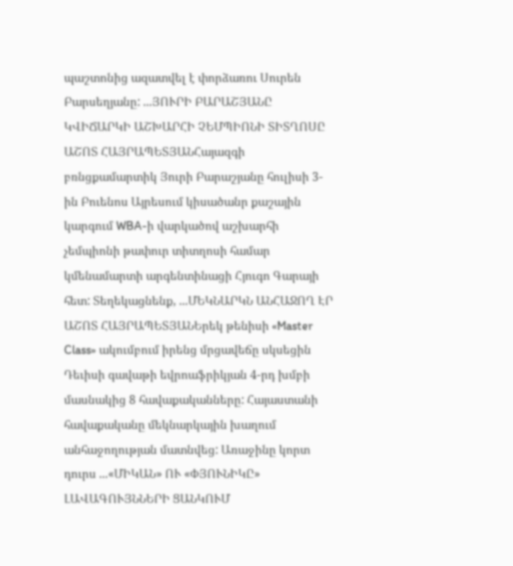պաշտոնից ազատվել է փորձառու Սուրեն Բարսեղյանը: ...ՅՈՒՐԻ ԲԱՐԱՇՅԱՆԸ ԿՎԻՃԱՐԿԻ ԱՇԽԱՐՀԻ ՉԵՄՊԻՈՆԻ ՏԻՏՂՈՍԸ
ԱՇՈՏ ՀԱՅՐԱՊԵՏՅԱՆՀայազգի բռնցքամարտիկ Յուրի Բարաշյանը հուլիսի 3-ին Բուենոս Այրեսում կիսածանր քաշային կարգում WBA-ի վարկածով աշխարհի չեմպիոնի թափուր տիտղոսի համար կմենամարտի արգենտինացի Հյուգո Գարայի հետ: Տեղեկացնենք, ...ՄԵԿՆԱՐԿՆ ԱՆՀԱՋՈՂ ԷՐ
ԱՇՈՏ ՀԱՅՐԱՊԵՏՅԱՆԵրեկ թենիսի «Master Class» ակումբում իրենց մրցավեճը սկսեցին Դեւիսի գավաթի եվրոաֆրիկյան 4-րդ խմբի մասնակից 8 հավաքականները: Հայաստանի հավաքականը մեկնարկային խաղում անհաջողության մատնվեց: Առաջինը կորտ դուրս ...«ՄԻԿԱՆ» ՈՒ «ՓՅՈՒՆԻԿԸ» ԼԱՎԱԳՈՒՅՆՆԵՐԻ ՑԱՆԿՈՒՄ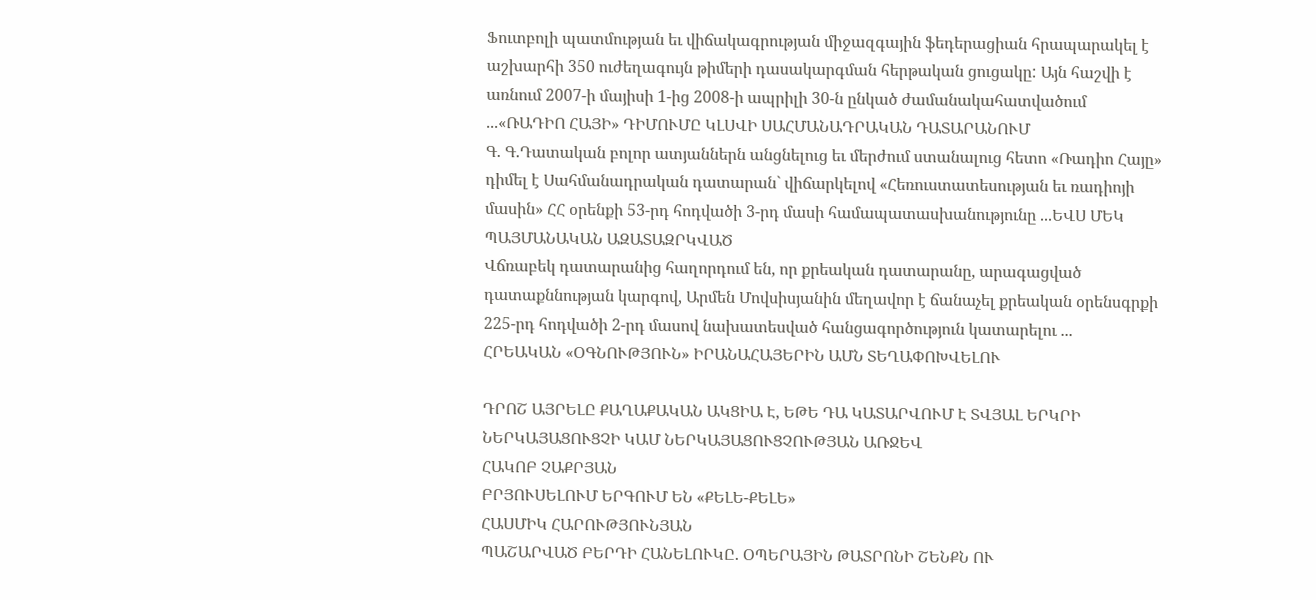Ֆուտբոլի պատմության եւ վիճակագրության միջազգային ֆեդերացիան հրապարակել է աշխարհի 350 ուժեղագույն թիմերի դասակարգման հերթական ցուցակը: Այն հաշվի է առնում 2007-ի մայիսի 1-ից 2008-ի ապրիլի 30-ն ընկած ժամանակահատվածում ...«ՌԱԴԻՈ ՀԱՅԻ» ԴԻՄՈՒՄԸ ԿԼՍՎԻ ՍԱՀՄԱՆԱԴՐԱԿԱՆ ԴԱՏԱՐԱՆՈՒՄ
Գ. Գ.Դատական բոլոր ատյաններն անցնելուց եւ մերժում ստանալուց հետո «Ռադիո Հայը» դիմել է Սահմանադրական դատարան` վիճարկելով «Հեռուստատեսության եւ ռադիոյի մասին» ՀՀ օրենքի 53-րդ հոդվածի 3-րդ մասի համապատասխանությունը ...ԵՎՍ ՄԵԿ ՊԱՅՄԱՆԱԿԱՆ ԱԶԱՏԱԶՐԿՎԱԾ
Վճռաբեկ դատարանից հաղորդում են, որ քրեական դատարանը, արագացված դատաքննության կարգով, Արմեն Մովսիսյանին մեղավոր է ճանաչել քրեական օրենսգրքի 225-րդ հոդվածի 2-րդ մասով նախատեսված հանցագործություն կատարելու ...
ՀՐԵԱԿԱՆ «ՕԳՆՈՒԹՅՈՒՆ» ԻՐԱՆԱՀԱՅԵՐԻՆ ԱՄՆ ՏԵՂԱՓՈԽՎԵԼՈՒ

ԴՐՈՇ ԱՅՐԵԼԸ ՔԱՂԱՔԱԿԱՆ ԱԿՑԻԱ Է, ԵԹԵ ԴԱ ԿԱՏԱՐՎՈՒՄ Է ՏՎՅԱԼ ԵՐԿՐԻ ՆԵՐԿԱՅԱՑՈՒՑՉԻ ԿԱՄ ՆԵՐԿԱՅԱՑՈՒՑՉՈՒԹՅԱՆ ԱՌՋԵՎ
ՀԱԿՈԲ ՉԱՔՐՅԱՆ
ԲՐՅՈՒՍԵԼՈՒՄ ԵՐԳՈՒՄ ԵՆ «ՔԵԼԵ-ՔԵԼԵ»
ՀԱՍՄԻԿ ՀԱՐՈՒԹՅՈՒՆՅԱՆ
ՊԱՇԱՐՎԱԾ ԲԵՐԴԻ ՀԱՆԵԼՈՒԿԸ. ՕՊԵՐԱՅԻՆ ԹԱՏՐՈՆԻ ՇԵՆՔՆ ՈՒ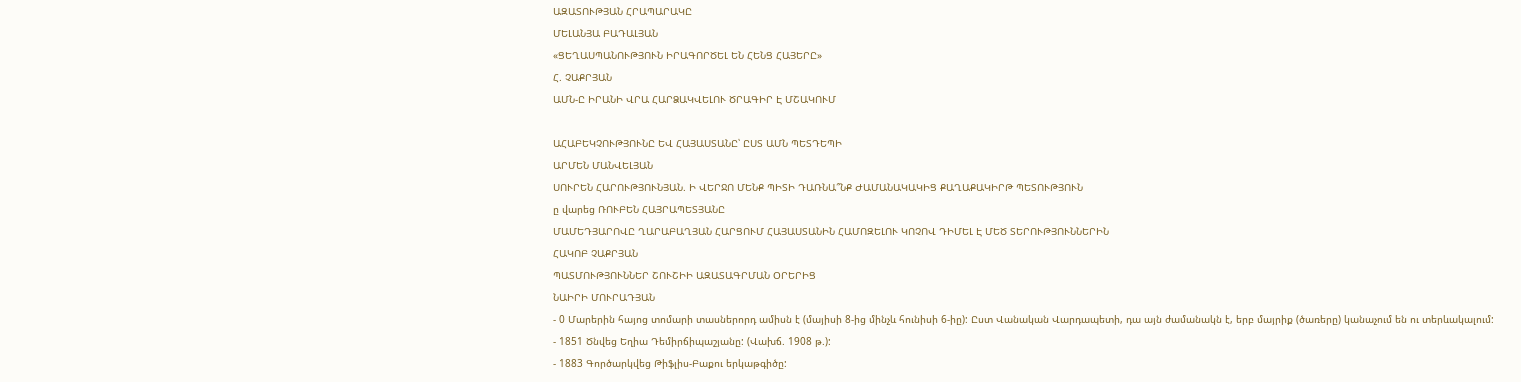ԱԶԱՏՈՒԹՅԱՆ ՀՐԱՊԱՐԱԿԸ
ՄԵԼԱՆՅԱ ԲԱԴԱԼՅԱՆ
«ՑԵՂԱՍՊԱՆՈՒԹՅՈՒՆ ԻՐԱԳՈՐԾԵԼ ԵՆ ՀԵՆՑ ՀԱՅԵՐԸ»
Հ. ՉԱՔՐՅԱՆ
ԱՄՆ-Ը ԻՐԱՆԻ ՎՐԱ ՀԱՐՁԱԿՎԵԼՈՒ ԾՐԱԳԻՐ Է ՄՇԱԿՈՒՄ

ԱՀԱԲԵԿՉՈՒԹՅՈՒՆԸ ԵՎ ՀԱՅԱՍՏԱՆԸ՝ ԸՍՏ ԱՄՆ ՊԵՏԴԵՊԻ
ԱՐՄԵՆ ՄԱՆՎԵԼՅԱՆ
ՍՈՒՐԵՆ ՀԱՐՈՒԹՅՈՒՆՅԱՆ. Ի ՎԵՐՋՈ ՄԵՆՔ ՊԻՏԻ ԴԱՌՆԱ՞ՆՔ ԺԱՄԱՆԱԿԱԿԻՑ ՔԱՂԱՔԱԿԻՐԹ ՊԵՏՈՒԹՅՈՒՆ
ը վարեց ՌՈՒԲԵՆ ՀԱՅՐԱՊԵՏՅԱՆԸ
ՄԱՄԵԴՅԱՐՈՎԸ ՂԱՐԱԲԱՂՅԱՆ ՀԱՐՑՈՒՄ ՀԱՅԱՍՏԱՆԻՆ ՀԱՄՈԶԵԼՈՒ ԿՈՉՈՎ ԴԻՄԵԼ Է ՄԵԾ ՏԵՐՈՒԹՅՈՒՆՆԵՐԻՆ
ՀԱԿՈԲ ՉԱՔՐՅԱՆ
ՊԱՏՄՈՒԹՅՈՒՆՆԵՐ ՇՈՒՇԻԻ ԱԶԱՏԱԳՐՄԱՆ ՕՐԵՐԻՑ
ՆԱԻՐԻ ՄՈՒՐԱԴՅԱՆ
- 0 Մարերին հայոց տոմարի տասներորդ ամիսն է (մայիսի 8-ից մինչև հունիսի 6-իը): Ըստ Վանական Վարդապետի, դա այն ժամանակն է, երբ մայրիք (ծառերը) կանաչում են ու տերևակալում:
- 1851 Ծնվեց Եղիա Դեմիրճիպաշյանը: (Վախճ. 1908 թ.):
- 1883 Գործարկվեց Թիֆլիս-Բաքու երկաթգիծը: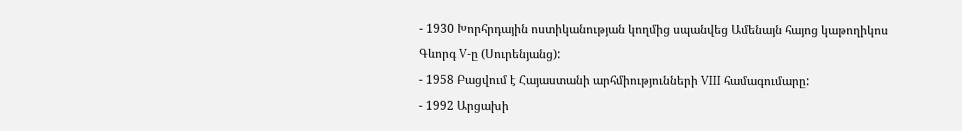- 1930 Խորհրդային ոստիկանության կողմից սպանվեց Ամենայն հայոց կաթողիկոս Գևորգ V-ը (Սուրենյանց):
- 1958 Բացվում է Հայաստանի արհմիությունների VIII համագումարը:
- 1992 Արցախի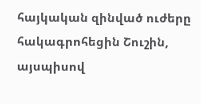հայկական զինված ուժերը հակագրոհեցին Շուշին, այսպիսով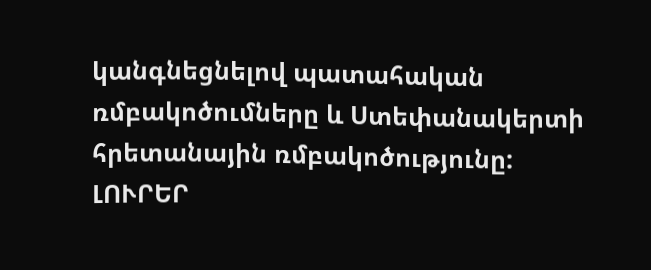կանգնեցնելով պատահական ռմբակոծումները և Ստեփանակերտի հրետանային ռմբակոծությունը:
ԼՈՒՐԵՐ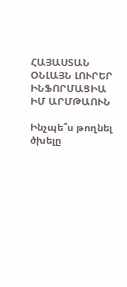ՀԱՅԱՍՏԱՆ
ՕՆԼԱՅՆ ԼՈՒՐԵՐ
ԻՆՖՈՐՄԱՑԻԱ
ԻՄ ԱՐՄԹԱՈՒՆ

Ինչպե՞ս թողնել ծխելը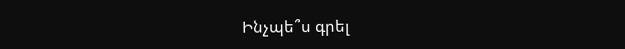Ինչպե՞ս գրել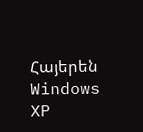Հայերեն Windows XP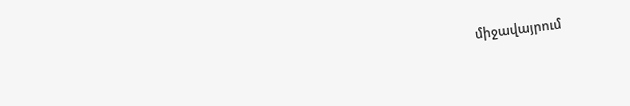միջավայրում